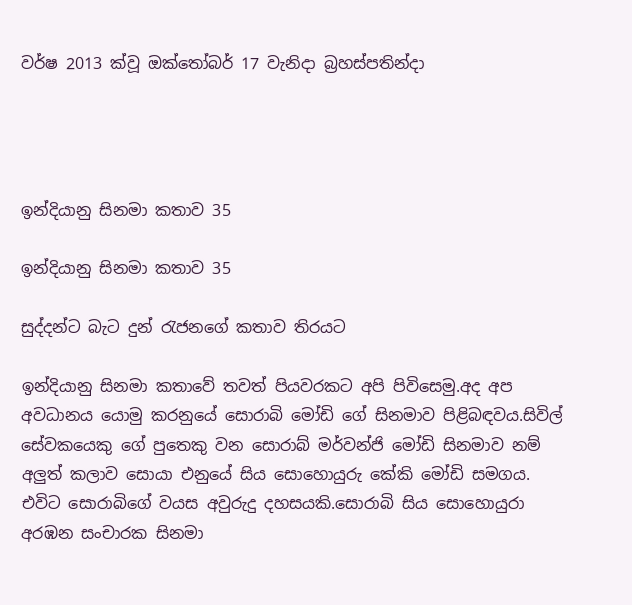වර්ෂ 2013 ක්වූ ඔක්තෝබර් 17 වැනිදා බ්‍රහස්පතින්දා




ඉන්දියානු සිනමා කතාව 35

ඉන්දියානු සිනමා කතාව 35

සුද්දන්ට බැට දුන් රැජනගේ කතාව තිරයට

ඉන්දියානු සිනමා කතාවේ තවත් පියවරකට අපි පිවිසෙමු.අද අප අවධානය යොමු කරනුයේ සොරාබි මෝඩි ගේ සිනමාව පිළිබඳවය.සිවිල් සේවකයෙකු ගේ පුතෙකු වන සොරාබ් මර්වන්ජි මෝඩි සිනමාව නම් අලුත් කලාව සොයා එනුයේ සිය සොහොයුරු කේකි මෝඩි සමගය. එවිට සොරාබිගේ වයස අවුරුදු දහසයකි.සොරාබි සිය සොහොයුරා අරඹන සංචාරක සිනමා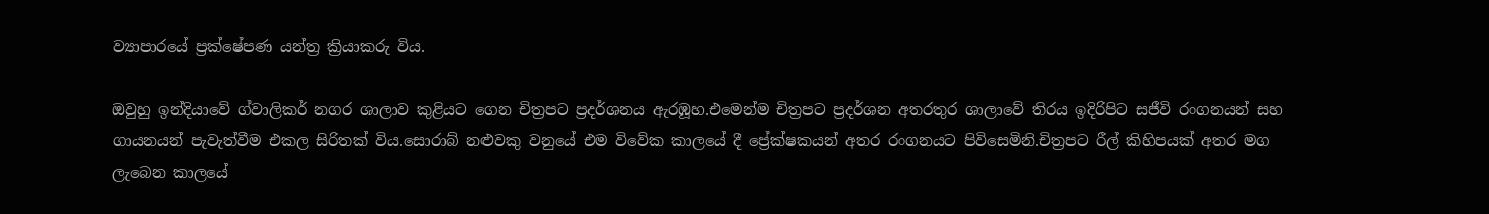ව්‍යාපාරයේ ප්‍රක්ෂේපණ යන්ත්‍ර ක්‍රියාකරු විය.

ඔවුහු ඉන්දියාවේ ග්වාලිකර් නගර ශාලාව කුළියට ගෙන චිත්‍රපට ප්‍රදර්ශනය ඇරඹූහ.එමෙන්ම චිත්‍රපට ප්‍රදර්ශන අතරතුර ශාලාවේ තිරය ඉදිරිපිට සජීවි රංගනයන් සහ ගායනයන් පැවැත්වීම එකල සිරිතක් විය.සොරාබ් නළුවකු වනුයේ එම විවේක කාලයේ දී ප්‍රේක්ෂකයන් අතර රංගනයට පිවිසෙමිනි.චිත්‍රපට රීල් කිහිපයක් අතර මග ලැබෙන කාලයේ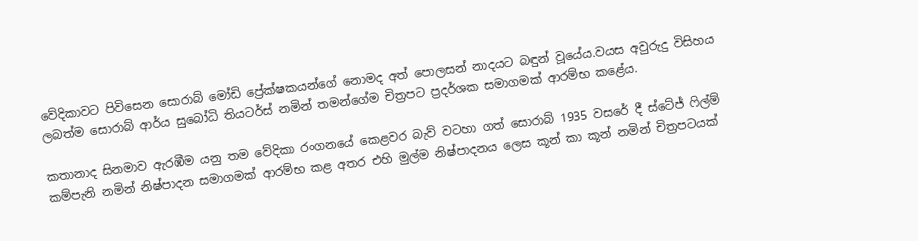වේදිකාවට පිවිසෙන සොරාබ් මෝඩි ප්‍රේක්ෂකයන්ගේ නොමද අත් පොලසන් නාදයට බඳුන් වූයේය.වයස අවුරුදු විසිහය ලබත්ම සොරාබ් ආර්ය සුබෝධි තියටර්ස් නමින් තමන්ගේම චිත්‍රපට ප්‍රදර්ශක සමාගමක් ආරම්භ කළේය.

කතානාද සිනමාව ඇරඹීම යනු තම වේදිකා රංගනයේ කෙළවර බැව් වටහා ගත් සොරාබ් 1935 වසරේ දී ස්ටේජ් ෆිල්ම් කම්පැනි නමින් නිෂ්පාදන සමාගමක් ආරම්භ කළ අතර එහි මුල්ම නිෂ්පාදනය ලෙස කූන් කා කූන් නමින් චිත්‍රපටයක්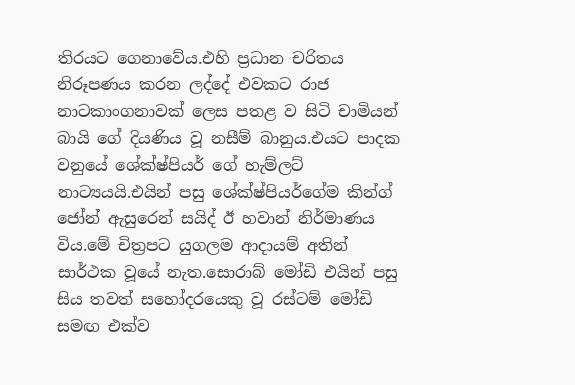තිරයට ගෙනාවේය.එහි ප්‍රධාන චරිතය නිරූපණය කරන ලද්දේ එවකට රාජ නාටකාංගනාවක් ලෙස පතළ ව සිටි චාමියන් බායි ගේ දියණිය වූ නසීම් බානුය.එයට පාදක වනුයේ ශේක්ෂ්පියර් ගේ හැම්ලට් නාට්‍යයයි.එයින් පසු ශේක්ෂ්පියර්ගේම කින්ග් ජෝන් ඇසුරෙන් සයිද් ඊ හවාන් නිර්මාණය විය.මේ චිත්‍රපට යුගලම ආදායම් අතින් සාර්ථක වූයේ නැත.සොරාබ් මෝඩි එයින් පසු සිය තවත් සහෝදරයෙකු වූ රස්ටම් මෝඩි සමඟ එක්ව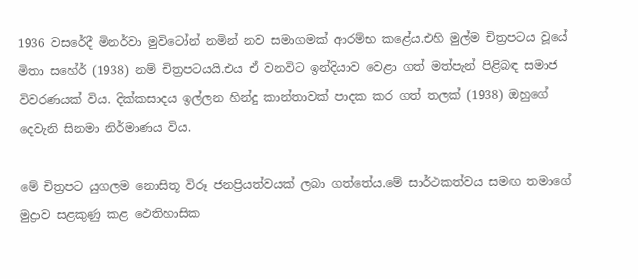1936 වසරේදී මිනර්වා මුවිටෝන් නමින් නව සමාගමක් ආරම්භ කළේය.එහි මුල්ම චිත්‍රපටය වූයේ මිතා සහේර් (1938) නම් චිත්‍රපටයයි.එය ඒ වනවිට ඉන්දියාව වෙළා ගත් මත්පැන් පිළිබඳ සමාජ විවරණයක් විය. දික්කසාදය ඉල්ලන හින්දු කාන්තාවක් පාදක කර ගත් තලක් (1938) ඔහුගේ දෙවැනි සිනමා නිර්මාණය විය.

මේ චිත්‍රපට යුගලම නොසිතූ විරූ ජනප්‍රියත්වයක් ලබා ගත්තේය.මේ සාර්ථකත්වය සමඟ තමාගේ මුද්‍රාව සළකුණු කළ ඵෙතිහාසික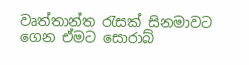වෘත්තාන්ත රැසක් සිනමාවට ගෙන ඒමට සොරාබ්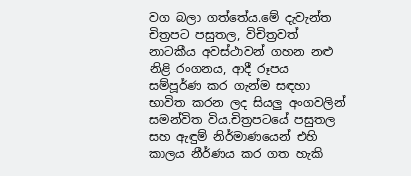වග බලා ගත්තේය.මේ දැවැන්ත චිත්‍රපට පසුතල, විචිත්‍රවත් නාටකීය අවස්ථාවන් ගහන නළු නිළි රංගනය, ආදී රූපය සම්පූර්ණ කර ගැන්ම සඳහා භාවිත කරන ලද සියලු අංගවලින් සමන්විත විය.චිත්‍රපටයේ පසුතල සහ ඇඳුම් නිර්මාණයෙන් එහි කාලය නීර්ණය කර ගත හැකි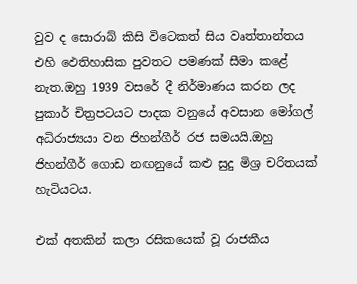වුව ද සොරාබ් කිසි විටෙකත් සිය වෘත්තාන්තය එහි ඵෙතිහාසික පුවතට පමණක් සීමා කළේ නැත.ඔහු 1939 වසරේ දී නිර්මාණය කරන ලද පුකාර් චිත්‍රපටයට පාදක වනුයේ අවසාන මෝගල් අධිරාජ්‍යයා වන ජිහන්ගීර් රජ සමයයි.ඔහු ජිහන්ගීර් ගොඩ නඟනුයේ කළු සුදු මිශ්‍ර චරිතයක් හැටියටය.

එක් අතකින් කලා රසිකයෙක් වූ රාජකීය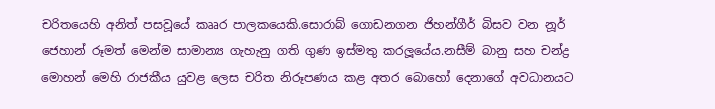චරිතයෙහි අනිත් පසවූයේ කෲර පාලකයෙකි.සොරාබ් ගොඩනගන ජිහන්ගීර් බිසව වන නූර් ජෙහාන් රූමත් මෙන්ම සාමාන්‍ය ගැහැනු ගති ගුණ ඉස්මතු කරලූයේය.නසීම් බානු සහ චන්ද්‍ර මොහන් මෙහි රාජකීය යුවළ ලෙස චරිත නිරූපණය කළ අතර බොහෝ දෙනාගේ අවධානයට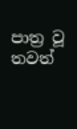පාත්‍ර වූ තවත්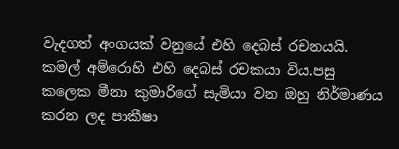වැදගත් අංගයක් වනුයේ එහි දෙබස් රචනයයි. කමල් අම්රොහි එහි දෙබස් රචකයා විය.පසු කලෙක මීනා කුමාරිගේ සැමියා වන ඔහු නිර්මාණය කරන ලද පාකීෂා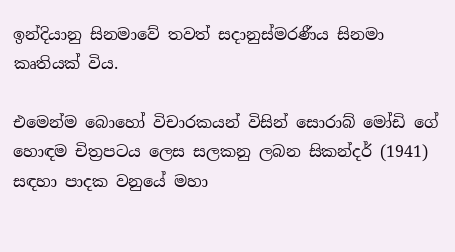ඉන්දියානු සිනමාවේ තවත් සදානුස්මරණීය සිනමා කෘතියක් විය.

එමෙන්ම බොහෝ විචාරකයන් විසින් සොරාබ් මෝඩි ගේ හොඳම චිත්‍රපටය ලෙස සලකනු ලබන සිකන්දර් (1941) සඳහා පාදක වනුයේ මහා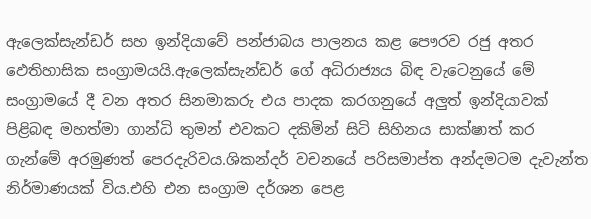ඇලෙක්සැන්ඩර් සහ ඉන්දියාවේ පන්ජාබය පාලනය කළ පෞරව රජු අතර ඵෙතිහාසික සංග්‍රාමයයි.ඇලෙක්සැන්ඩර් ගේ අධිරාජ්‍යය බිඳ වැටෙනුයේ මේ සංග්‍රාමයේ දී වන අතර සිනමාකරු එය පාදක කරගනුයේ අලුත් ඉන්දියාවක් පිළිබඳ මහත්මා ගාන්ධි තුමන් එවකට දකිමින් සිටි සිහිනය සාක්ෂාත් කර ගැන්මේ අරමුණත් පෙරදැරිවය.ශිකන්දර් වචනයේ පරිසමාප්ත අන්දමටම දැවැන්ත නිර්මාණයක් විය.එහි එන සංග්‍රාම දර්ශන පෙළ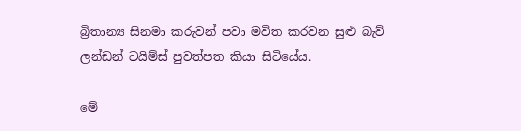බ්‍රිතාන්‍ය සිනමා කරුවන් පවා මවිත කරවන සුළු බැව් ලන්ඩන් ටයිම්ස් පුවත්පත කියා සිටියේය.

මේ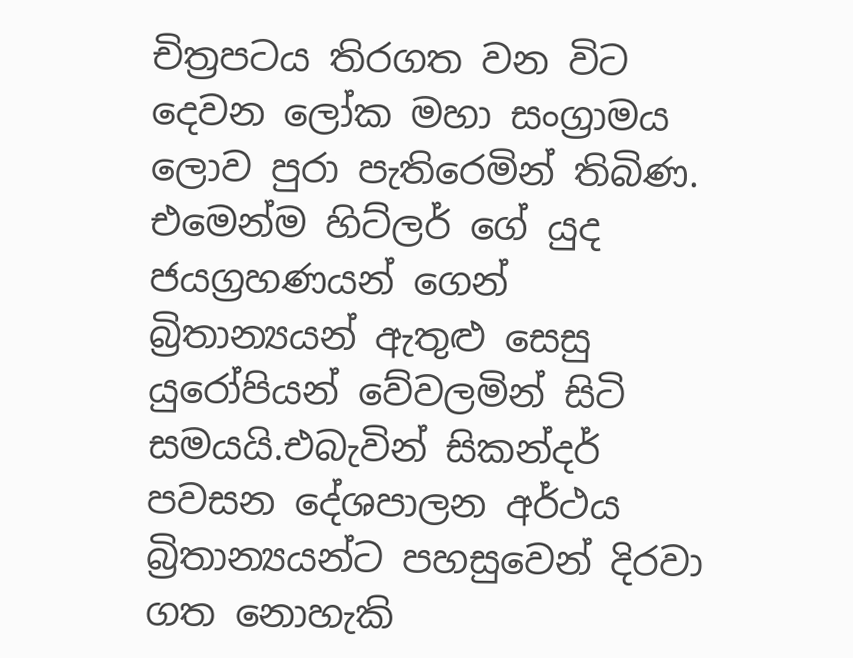චිත්‍රපටය තිරගත වන විට දෙවන ලෝක මහා සංග්‍රාමය ලොව පුරා පැතිරෙමින් තිබිණ. එමෙන්ම හිට්ලර් ගේ යුද ජයග්‍රහණයන් ගෙන් බ්‍රිතාන්‍යයන් ඇතුළු සෙසු යුරෝපියන් වේවලමින් සිටි සමයයි.එබැවින් සිකන්දර් පවසන දේශපාලන අර්ථය බ්‍රිතාන්‍යයන්ට පහසුවෙන් දිරවා ගත නොහැකි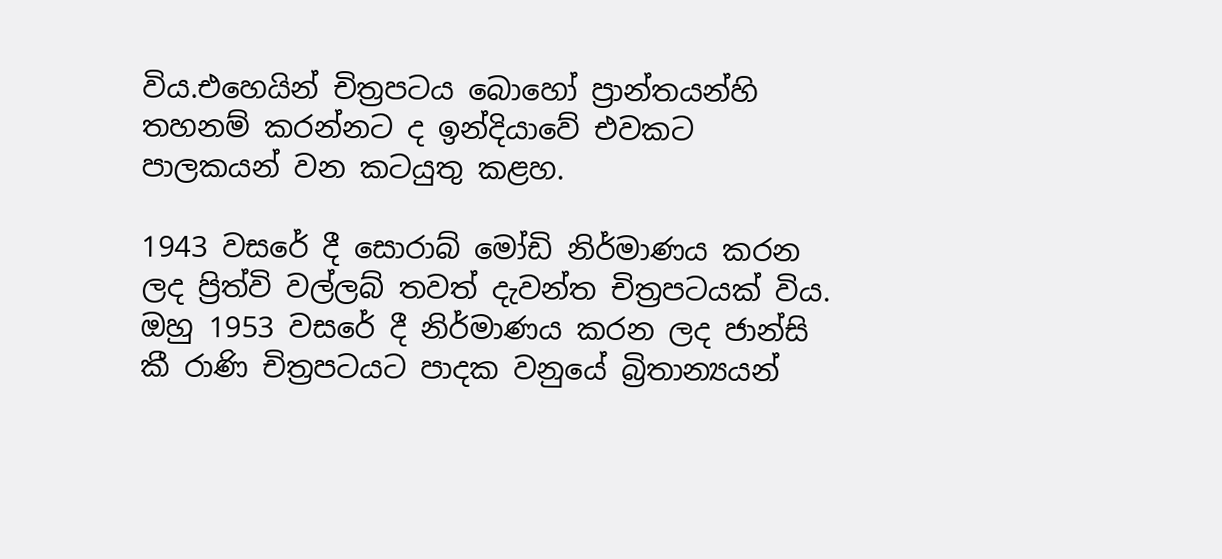විය.එහෙයින් චිත්‍රපටය බොහෝ ප්‍රාන්තයන්හි තහනම් කරන්නට ද ඉන්දියාවේ එවකට පාලකයන් වන කටයුතු කළහ.

1943 වසරේ දී සොරාබ් මෝඩි නිර්මාණය කරන ලද ප්‍රිත්වි වල්ලබ් තවත් දැවන්ත චිත්‍රපටයක් විය. ඔහු 1953 වසරේ දී නිර්මාණය කරන ලද ජාන්සි කී රාණි චිත්‍රපටයට පාදක වනුයේ බ්‍රිතාන්‍යයන්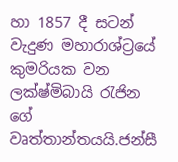හා 1857 දී සටන් වැදුණ මහාරාශ්ට්‍රයේ කුමරියක වන ලක්ෂ්මිබායි රැජින ගේ වෘත්තාන්තයයි.ජන්සී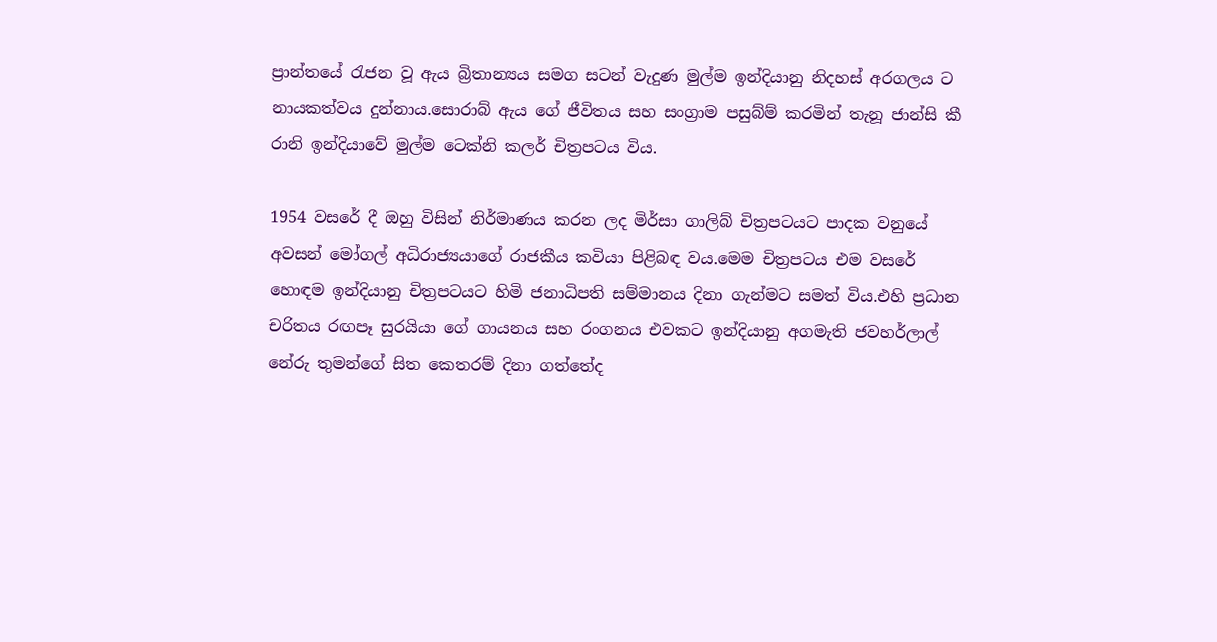ප්‍රාන්තයේ රැජන වූ ඇය බ්‍රිතාන්‍යය සමග සටන් වැදුණ මුල්ම ඉන්දියානු නිදහස් අරගලය ට නායකත්වය දුන්නාය.සොරාබ් ඇය ගේ ජීවිතය සහ සංග්‍රාම පසුබ්ම් කරමින් තැනූ ජාන්සි කී රානි ඉන්දියාවේ මුල්ම ටෙක්නි කලර් චිත්‍රපටය විය.

1954 වසරේ දී ඔහු විසින් නිර්මාණය කරන ලද මිර්සා ගාලිබ් චිත්‍රපටයට පාදක වනුයේ අවසන් මෝගල් අධිරාජ්‍යයාගේ රාජකීය කවියා පිළිබඳ වය.මෙම චිත්‍රපටය එම වසරේ හොඳම ඉන්දියානු චිත්‍රපටයට හිමි ජනාධිපති සම්මානය දිනා ගැන්මට සමත් විය.එහි ප්‍රධාන චරිතය රඟපෑ සුරයියා ගේ ගායනය සහ රංගනය එවකට ඉන්දියානු අගමැති ජවහර්ලාල් නේරු තුමන්ගේ සිත කෙතරම් දිනා ගත්තේද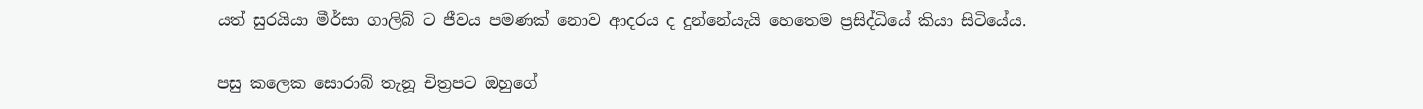යත් සුරයියා මීර්සා ගාලිබ් ට ජීවය පමණක් නොව ආදරය ද දුන්නේයැයි හෙතෙම ප්‍රසිද්ධියේ කියා සිටියේය.

පසු කලෙක සොරාබ් තැනූ චිත්‍රපට ඔහුගේ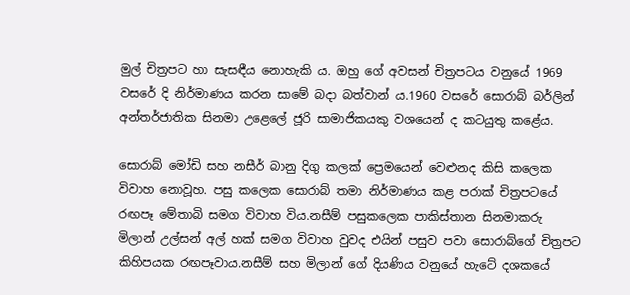මුල් චිත්‍රපට හා සැසඳීය නොහැකි ය. ඔහු ගේ අවසන් චිත්‍රපටය වනුයේ 1969 වසරේ දි නිර්මාණය කරන සාමේ බදා බත්වාන් ය.1960 වසරේ සොරාබ් බර්ලින් අන්තර්ජාතික සිනමා උළෙලේ ජූරි සාමාජිකයකු වශයෙන් ද කටයුතු කළේය.

සොරාබ් මෝඩි සහ නසීර් බානු දිගු කලක් ප්‍රෙමයෙන් වෙළුනද කිසි කලෙක විවාහ නොවූහ. පසු කලෙක සොරාබ් තමා නිර්මාණය කළ පරාක් චිත්‍රපටයේ රඟපෑ මේතාබි සමග විවාහ විය.නසීම් පසුකලෙක පාකිස්තාන සිනමාකරු මිලාන් උල්සන් අල් හක් සමග විවාහ වුවද එයින් පසුව පවා සොරාබ්ගේ චිත්‍රපට කිහිපයක රඟපෑවාය.නසීම් සහ මිලාන් ගේ දියණිය වනුයේ හැටේ දශකයේ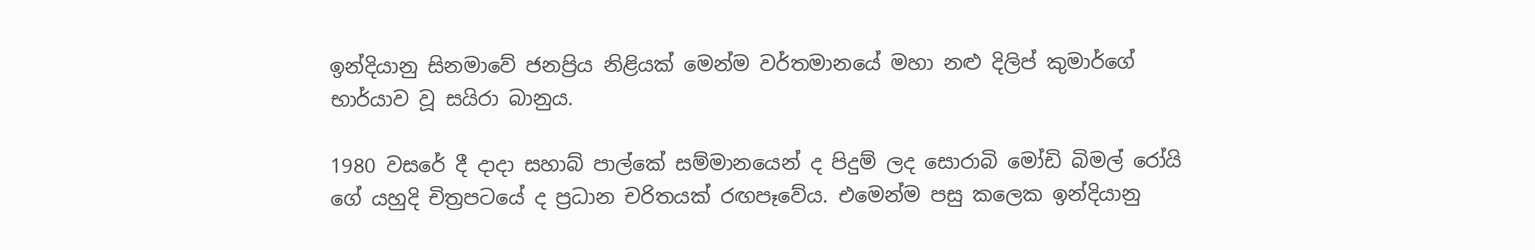ඉන්දියානු සිනමාවේ ජනප්‍රිය නිළියක් මෙන්ම වර්තමානයේ මහා නළු දිලිප් කුමාර්ගේ භාර්යාව වූ සයිරා බානුය.

1980 වසරේ දී දාදා සහාබ් පාල්කේ සම්මානයෙන් ද පිදුම් ලද සොරාබි මෝඩි බිමල් රෝයි ගේ යහුදි චිත්‍රපටයේ ද ප්‍රධාන චරිතයක් රඟපෑවේය. එමෙන්ම පසු කලෙක ඉන්දියානු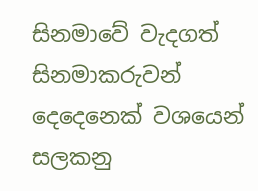සිනමාවේ වැදගත් සිනමාකරුවන් දෙදෙනෙක් වශයෙන් සලකනු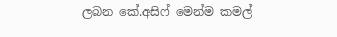ලබන කේ.අසිෆ් මෙන්ම කමල්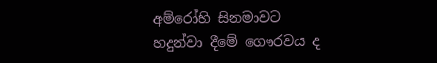අම්රෝහි සිනමාවට හදුන්වා දීමේ ගෞරවය ද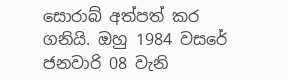සොරාබ් අත්පත් කර ගනියි. ඔහු 1984 වසරේ ජනවාරි 08 වැනි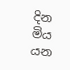දින මිය යන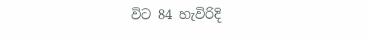විට 84 හැවිරිදි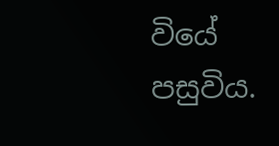වියේ පසුවිය.